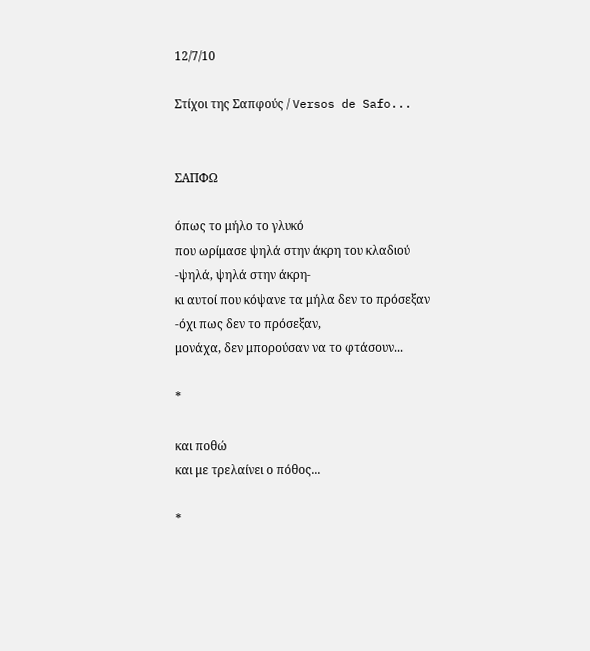12/7/10

Στίχοι της Σαπφούς / Versos de Safo...


ΣΑΠΦΩ

όπως το μήλο το γλυκό
που ωρίμασε ψηλά στην άκρη του κλαδιού
-ψηλά, ψηλά στην άκρη-
κι αυτοί που κόψανε τα μήλα δεν το πρόσεξαν
-όχι πως δεν το πρόσεξαν,
μονάχα, δεν μπορούσαν να το φτάσουν...

*

και ποθώ
και με τρελαίνει ο πόθος...

*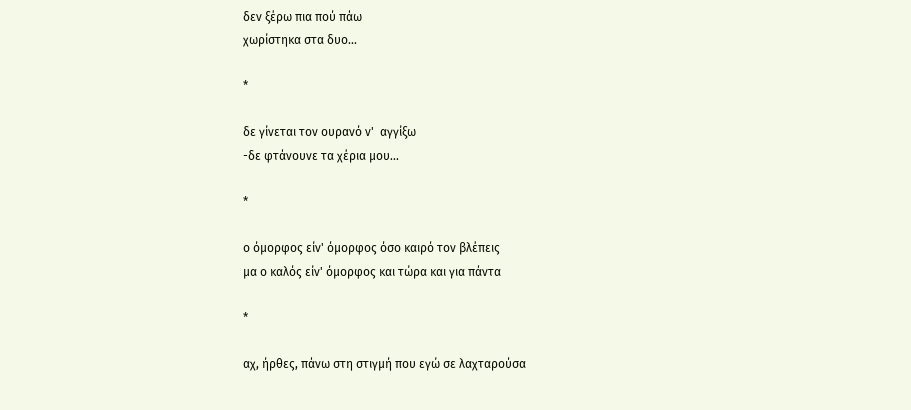δεν ξέρω πια πού πάω
χωρίστηκα στα δυο...

*

δε γίνεται τον ουρανό ν'  αγγίξω
-δε φτάνουνε τα χέρια μου...

*

ο όμορφος είν' όμορφος όσο καιρό τον βλέπεις
μα ο καλός είν' όμορφος και τώρα και για πάντα

*

αχ, ήρθες, πάνω στη στιγμή που εγώ σε λαχταρούσα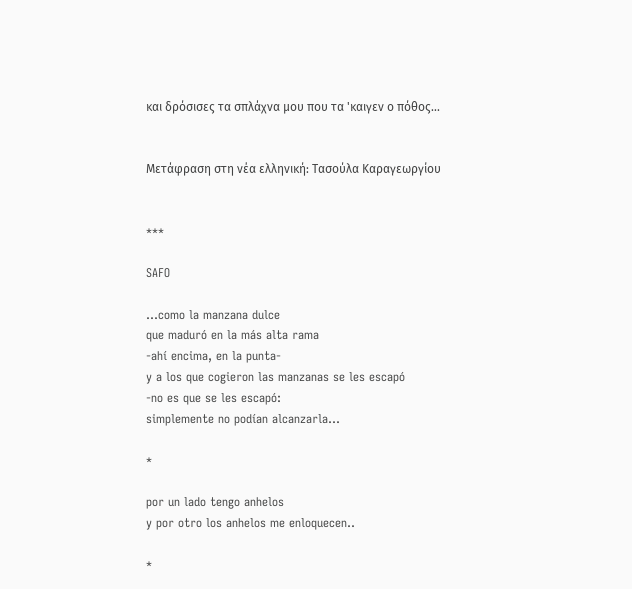και δρόσισες τα σπλάχνα μου που τα 'καιγεν ο πόθος...


Μετάφραση στη νέα ελληνική: Τασούλα Καραγεωργίου


***

SAFO

...como la manzana dulce
que maduró en la más alta rama
-ahí encima, en la punta-
y a los que cogieron las manzanas se les escapó
-no es que se les escapó:
simplemente no podían alcanzarla...

*

por un lado tengo anhelos
y por otro los anhelos me enloquecen..

*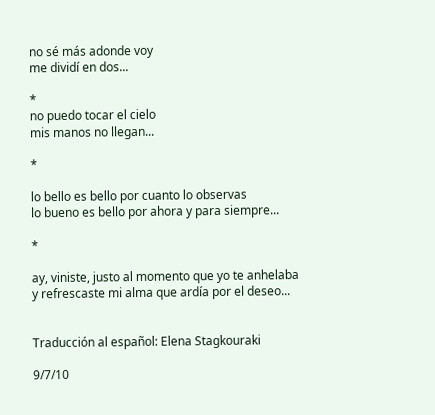no sé más adonde voy
me dividí en dos...

*
no puedo tocar el cielo
mis manos no llegan...

*

lo bello es bello por cuanto lo observas
lo bueno es bello por ahora y para siempre...

*

ay, viniste, justo al momento que yo te anhelaba
y refrescaste mi alma que ardía por el deseo...


Traducción al español: Elena Stagkouraki

9/7/10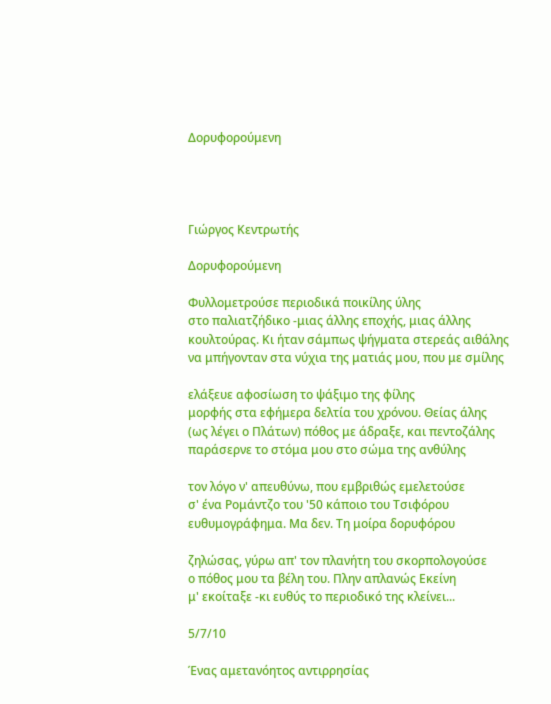Δορυφορούμενη




Γιώργος Κεντρωτής

Δορυφορούμενη

Φυλλομετρούσε περιοδικά ποικίλης ύλης
στο παλιατζήδικο -μιας άλλης εποχής, μιας άλλης
κουλτούρας. Κι ήταν σάμπως ψήγματα στερεάς αιθάλης
να μπήγονταν στα νύχια της ματιάς μου, που με σμίλης

ελάξευε αφοσίωση το ψάξιμο της φίλης
μορφής στα εφήμερα δελτία του χρόνου. Θείας άλης
(ως λέγει ο Πλάτων) πόθος με άδραξε, και πεντοζάλης
παράσερνε το στόμα μου στο σώμα της ανθύλης

τον λόγο ν' απευθύνω, που εμβριθώς εμελετούσε
σ' ένα Ρομάντζο του '50 κάποιο του Τσιφόρου
ευθυμογράφημα. Μα δεν. Τη μοίρα δορυφόρου

ζηλώσας, γύρω απ' τον πλανήτη του σκορπολογούσε
ο πόθος μου τα βέλη του. Πλην απλανώς Εκείνη
μ' εκοίταξε -κι ευθύς το περιοδικό της κλείνει...

5/7/10

Ένας αμετανόητος αντιρρησίας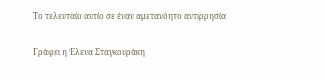Το τελευταίο αντίο σε έναν αμετανόητο αντιρρησία

Γράφει η Έλενα Σταγκουράκη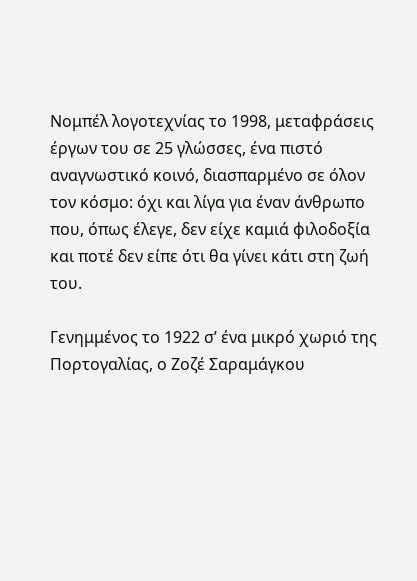Νομπέλ λογοτεχνίας το 1998, μεταφράσεις έργων του σε 25 γλώσσες, ένα πιστό αναγνωστικό κοινό, διασπαρμένο σε όλον τον κόσμο: όχι και λίγα για έναν άνθρωπο που, όπως έλεγε, δεν είχε καμιά φιλοδοξία και ποτέ δεν είπε ότι θα γίνει κάτι στη ζωή του.

Γενημμένος το 1922 σ’ ένα μικρό χωριό της Πορτογαλίας, ο Ζοζέ Σαραμάγκου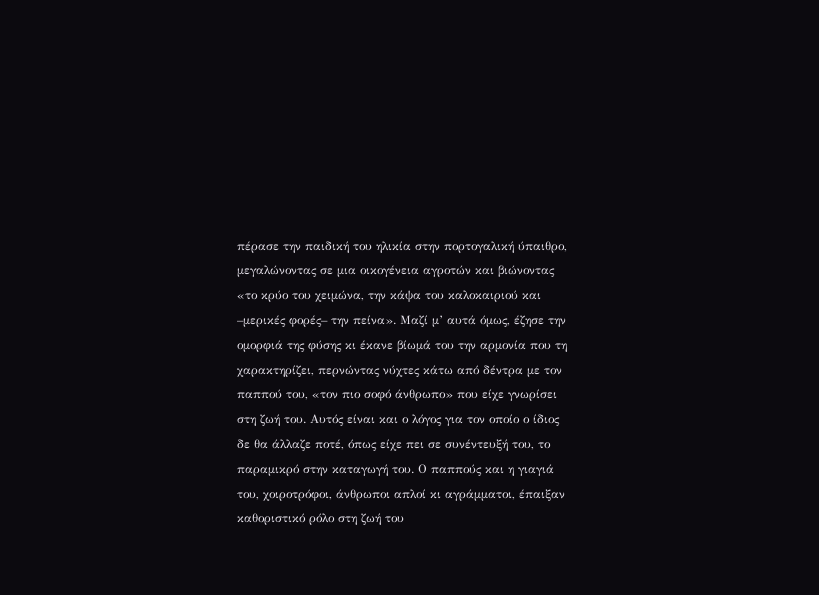πέρασε την παιδική του ηλικία στην πορτογαλική ύπαιθρο, μεγαλώνοντας σε μια οικογένεια αγροτών και βιώνοντας «το κρύο του χειμώνα, την κάψα του καλοκαιριού και –μερικές φορές– την πείνα». Μαζί μ’ αυτά όμως, έζησε την ομορφιά της φύσης κι έκανε βίωμά του την αρμονία που τη χαρακτηρίζει, περνώντας νύχτες κάτω από δέντρα με τον παππού του, «τον πιο σοφό άνθρωπο» που είχε γνωρίσει στη ζωή του. Αυτός είναι και ο λόγος για τον οποίο ο ίδιος δε θα άλλαζε ποτέ, όπως είχε πει σε συνέντευξή του, το παραμικρό στην καταγωγή του. Ο παππούς και η γιαγιά του, χοιροτρόφοι, άνθρωποι απλοί κι αγράμματοι, έπαιξαν καθοριστικό ρόλο στη ζωή του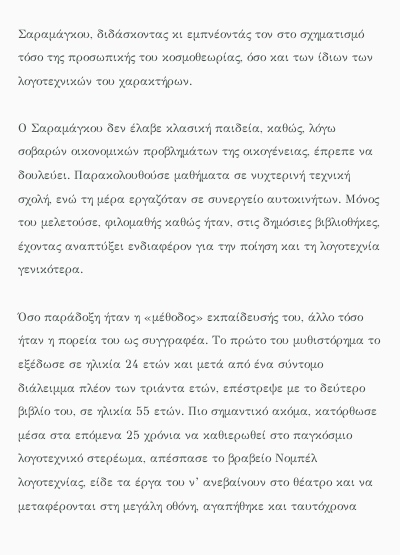Σαραμάγκου, διδάσκοντας κι εμπνέοντάς τον στο σχηματισμό τόσο της προσωπικής του κοσμοθεωρίας, όσο και των ίδιων των λογοτεχνικών του χαρακτήρων.

Ο Σαραμάγκου δεν έλαβε κλασική παιδεία, καθώς, λόγω σοβαρών οικονομικών προβλημάτων της οικογένειας, έπρεπε να δουλεύει. Παρακολουθούσε μαθήματα σε νυχτερινή τεχνική σχολή, ενώ τη μέρα εργαζόταν σε συνεργείο αυτοκινήτων. Μόνος του μελετούσε, φιλομαθής καθώς ήταν, στις δημόσιες βιβλιοθήκες, έχοντας αναπτύξει ενδιαφέρον για την ποίηση και τη λογοτεχνία γενικότερα.

Όσο παράδοξη ήταν η «μέθοδος» εκπαίδευσής του, άλλο τόσο ήταν η πορεία του ως συγγραφέα. Το πρώτο του μυθιστόρημα το εξέδωσε σε ηλικία 24 ετών και μετά από ένα σύντομο διάλειμμα πλέον των τριάντα ετών, επέστρεψε με το δεύτερο βιβλίο του, σε ηλικία 55 ετών. Πιο σημαντικό ακόμα, κατόρθωσε μέσα στα επόμενα 25 χρόνια να καθιερωθεί στο παγκόσμιο λογοτεχνικό στερέωμα, απέσπασε το βραβείο Νομπέλ λογοτεχνίας, είδε τα έργα του ν’ ανεβαίνουν στο θέατρο και να μεταφέρονται στη μεγάλη οθόνη, αγαπήθηκε και ταυτόχρονα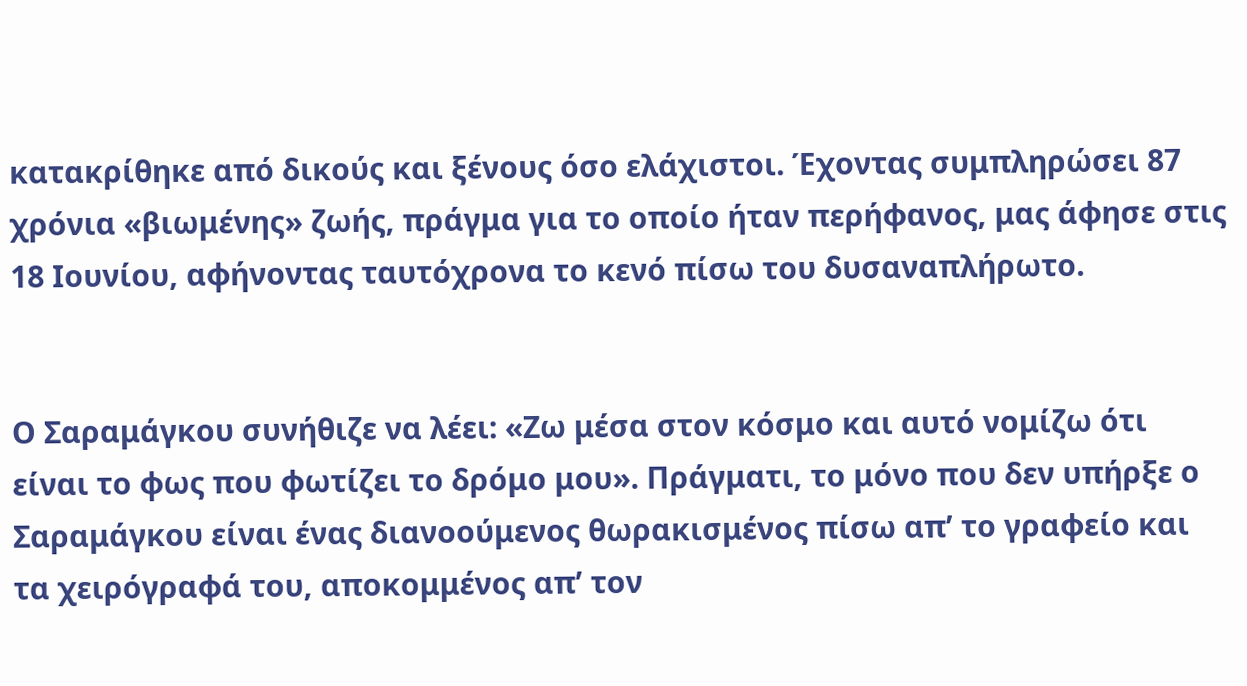κατακρίθηκε από δικούς και ξένους όσο ελάχιστοι. Έχοντας συμπληρώσει 87 χρόνια «βιωμένης» ζωής, πράγμα για το οποίο ήταν περήφανος, μας άφησε στις 18 Ιουνίου, αφήνοντας ταυτόχρονα το κενό πίσω του δυσαναπλήρωτο.


Ο Σαραμάγκου συνήθιζε να λέει: «Ζω μέσα στον κόσμο και αυτό νομίζω ότι είναι το φως που φωτίζει το δρόμο μου». Πράγματι, το μόνο που δεν υπήρξε ο Σαραμάγκου είναι ένας διανοούμενος θωρακισμένος πίσω απ’ το γραφείο και τα χειρόγραφά του, αποκομμένος απ’ τον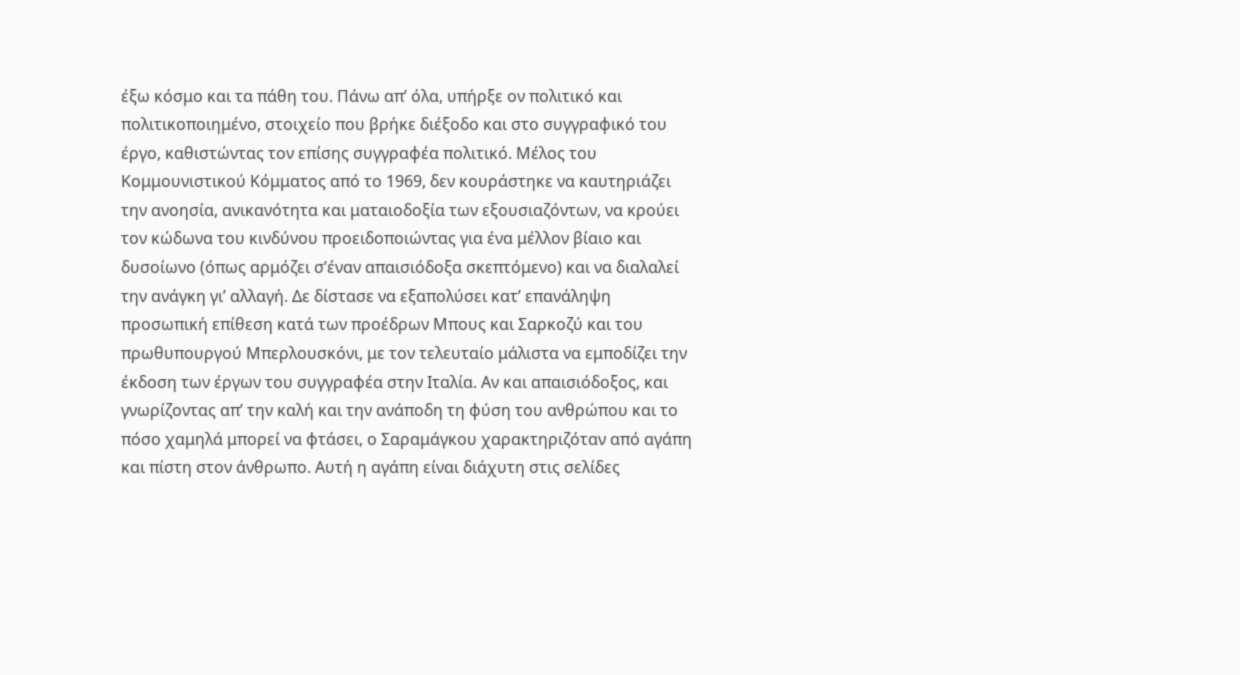έξω κόσμο και τα πάθη του. Πάνω απ’ όλα, υπήρξε ον πολιτικό και πολιτικοποιημένο, στοιχείο που βρήκε διέξοδο και στο συγγραφικό του έργο, καθιστώντας τον επίσης συγγραφέα πολιτικό. Μέλος του Κομμουνιστικού Κόμματος από το 1969, δεν κουράστηκε να καυτηριάζει την ανοησία, ανικανότητα και ματαιοδοξία των εξουσιαζόντων, να κρούει τον κώδωνα του κινδύνου προειδοποιώντας για ένα μέλλον βίαιο και δυσοίωνο (όπως αρμόζει σ’έναν απαισιόδοξα σκεπτόμενο) και να διαλαλεί την ανάγκη γι’ αλλαγή. Δε δίστασε να εξαπολύσει κατ’ επανάληψη προσωπική επίθεση κατά των προέδρων Μπους και Σαρκοζύ και του πρωθυπουργού Μπερλουσκόνι, με τον τελευταίο μάλιστα να εμποδίζει την έκδοση των έργων του συγγραφέα στην Ιταλία. Αν και απαισιόδοξος, και γνωρίζοντας απ’ την καλή και την ανάποδη τη φύση του ανθρώπου και το πόσο χαμηλά μπορεί να φτάσει, ο Σαραμάγκου χαρακτηριζόταν από αγάπη και πίστη στον άνθρωπο. Αυτή η αγάπη είναι διάχυτη στις σελίδες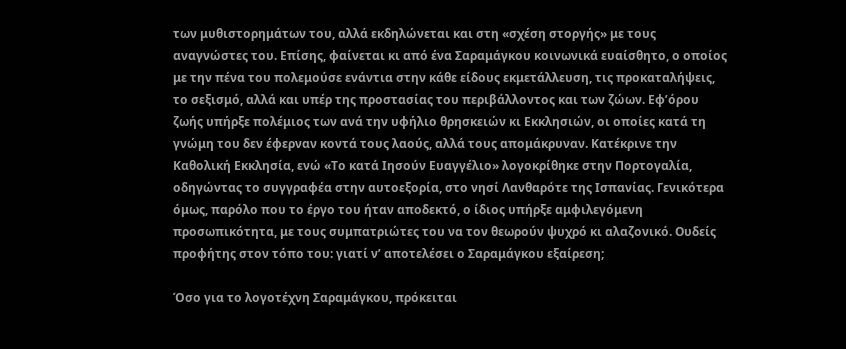των μυθιστορημάτων του, αλλά εκδηλώνεται και στη «σχέση στοργής» με τους αναγνώστες του. Επίσης, φαίνεται κι από ένα Σαραμάγκου κοινωνικά ευαίσθητο, ο οποίος με την πένα του πολεμούσε ενάντια στην κάθε είδους εκμετάλλευση, τις προκαταλήψεις, το σεξισμό, αλλά και υπέρ της προστασίας του περιβάλλοντος και των ζώων. Εφ’όρου ζωής υπήρξε πολέμιος των ανά την υφήλιο θρησκειών κι Εκκλησιών, οι οποίες κατά τη γνώμη του δεν έφερναν κοντά τους λαούς, αλλά τους απομάκρυναν. Κατέκρινε την Καθολική Εκκλησία, ενώ «Το κατά Ιησούν Ευαγγέλιο» λογοκρίθηκε στην Πορτογαλία, οδηγώντας το συγγραφέα στην αυτοεξορία, στο νησί Λανθαρότε της Ισπανίας. Γενικότερα όμως, παρόλο που το έργο του ήταν αποδεκτό, ο ίδιος υπήρξε αμφιλεγόμενη προσωπικότητα, με τους συμπατριώτες του να τον θεωρούν ψυχρό κι αλαζονικό. Ουδείς προφήτης στον τόπο του: γιατί ν’ αποτελέσει ο Σαραμάγκου εξαίρεση;

Όσο για το λογοτέχνη Σαραμάγκου, πρόκειται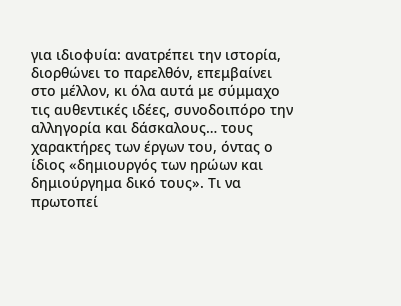για ιδιοφυία: ανατρέπει την ιστορία, διορθώνει το παρελθόν, επεμβαίνει στο μέλλον, κι όλα αυτά με σύμμαχο τις αυθεντικές ιδέες, συνοδοιπόρο την αλληγορία και δάσκαλους… τους χαρακτήρες των έργων του, όντας ο ίδιος «δημιουργός των ηρώων και δημιούργημα δικό τους». Τι να πρωτοπεί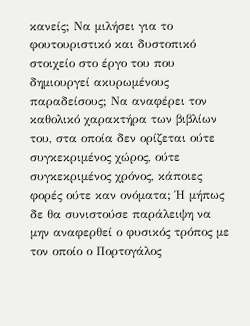κανείς; Να μιλήσει για το φουτουριστικό και δυστοπικό στοιχείο στο έργο του που δημιουργεί ακυρωμένους παραδείσους; Να αναφέρει τον καθολικό χαρακτήρα των βιβλίων του, στα οποία δεν ορίζεται ούτε συγκεκριμένος χώρος, ούτε συγκεκριμένος χρόνος, κάποιες φορές ούτε καν ονόματα; Ή μήπως δε θα συνιστούσε παράλειψη να μην αναφερθεί ο φυσικός τρόπος με τον οποίο ο Πορτογάλος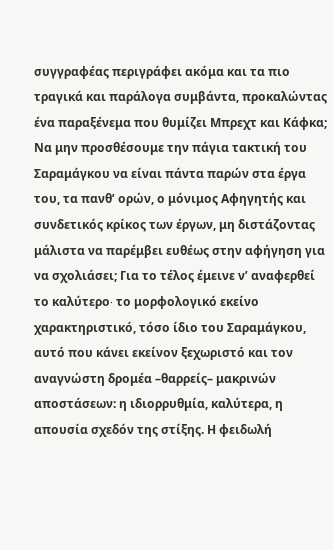συγγραφέας περιγράφει ακόμα και τα πιο τραγικά και παράλογα συμβάντα, προκαλώντας ένα παραξένεμα που θυμίζει Μπρεχτ και Κάφκα; Να μην προσθέσουμε την πάγια τακτική του Σαραμάγκου να είναι πάντα παρών στα έργα του, τα πανθ’ ορών, ο μόνιμος Αφηγητής και συνδετικός κρίκος των έργων, μη διστάζοντας μάλιστα να παρέμβει ευθέως στην αφήγηση για να σχολιάσει; Για το τέλος έμεινε ν’ αναφερθεί το καλύτερο∙ το μορφολογικό εκείνο χαρακτηριστικό, τόσο ίδιο του Σαραμάγκου, αυτό που κάνει εκείνον ξεχωριστό και τον αναγνώστη δρομέα –θαρρείς– μακρινών αποστάσεων: η ιδιορρυθμία, καλύτερα, η απουσία σχεδόν της στίξης. Η φειδωλή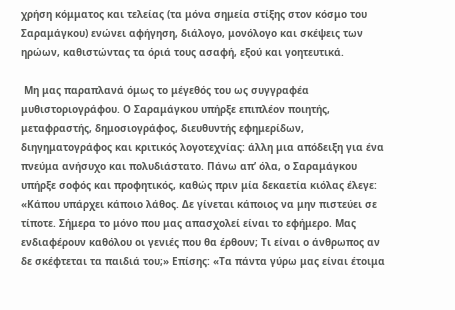χρήση κόμματος και τελείας (τα μόνα σημεία στίξης στον κόσμο του Σαραμάγκου) ενώνει αφήγηση, διάλογο, μονόλογο και σκέψεις των ηρώων, καθιστώντας τα όριά τους ασαφή, εξού και γοητευτικά.

 Μη μας παραπλανά όμως το μέγεθός του ως συγγραφέα μυθιστοριογράφου. Ο Σαραμάγκου υπήρξε επιπλέον ποιητής, μεταφραστής, δημοσιογράφος, διευθυντής εφημερίδων, διηγηματογράφος και κριτικός λογοτεχνίας: άλλη μια απόδειξη για ένα πνεύμα ανήσυχο και πολυδιάστατο. Πάνω απ’ όλα, ο Σαραμάγκου υπήρξε σοφός και προφητικός, καθώς πριν μία δεκαετία κιόλας έλεγε: «Κάπου υπάρχει κάποιο λάθος. Δε γίνεται κάποιος να μην πιστεύει σε τίποτε. Σήμερα το μόνο που μας απασχολεί είναι το εφήμερο. Μας ενδιαφέρουν καθόλου οι γενιές που θα έρθουν; Τι είναι ο άνθρωπος αν δε σκέφτεται τα παιδιά του;» Επίσης: «Τα πάντα γύρω μας είναι έτοιμα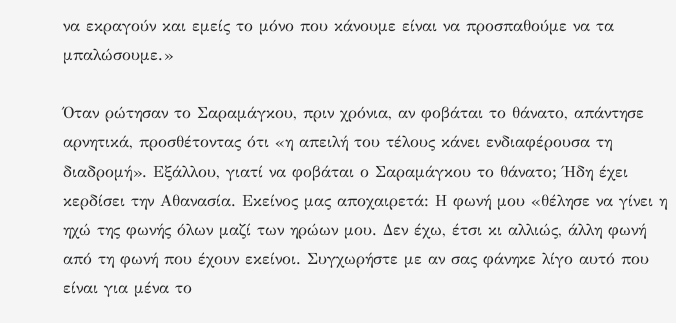να εκραγούν και εμείς το μόνο που κάνουμε είναι να προσπαθούμε να τα μπαλώσουμε.»

Όταν ρώτησαν το Σαραμάγκου, πριν χρόνια, αν φοβάται το θάνατο, απάντησε αρνητικά, προσθέτοντας ότι «η απειλή του τέλους κάνει ενδιαφέρουσα τη διαδρομή». Εξάλλου, γιατί να φοβάται ο Σαραμάγκου το θάνατο; Ήδη έχει κερδίσει την Αθανασία. Εκείνος μας αποχαιρετά: Η φωνή μου «θέλησε να γίνει η ηχώ της φωνής όλων μαζί των ηρώων μου. Δεν έχω, έτσι κι αλλιώς, άλλη φωνή από τη φωνή που έχουν εκείνοι. Συγχωρήστε με αν σας φάνηκε λίγο αυτό που είναι για μένα το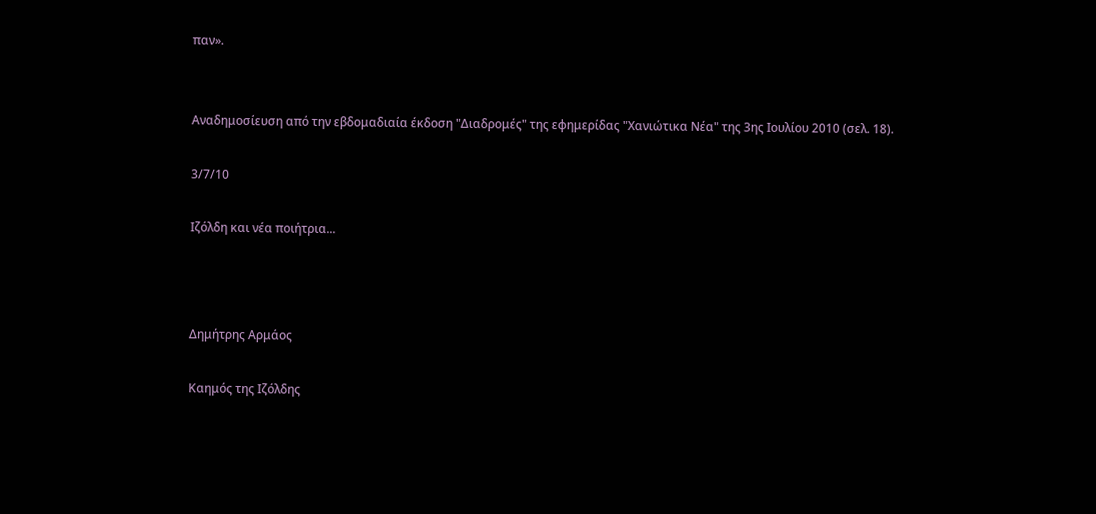παν».


Αναδημοσίευση από την εβδομαδιαία έκδοση "Διαδρομές" της εφημερίδας "Χανιώτικα Νέα" της 3ης Ιουλίου 2010 (σελ. 18).

3/7/10

Ιζόλδη και νέα ποιήτρια...



Δημήτρης Αρμάος

Καημός της Ιζόλδης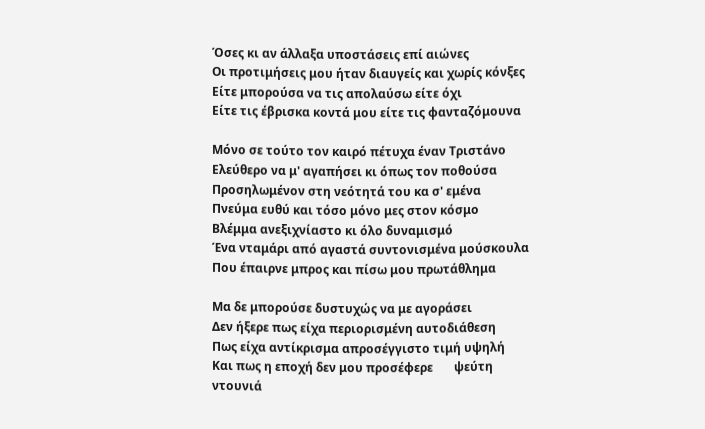Όσες κι αν άλλαξα υποστάσεις επί αιώνες
Οι προτιμήσεις μου ήταν διαυγείς και χωρίς κόνξες
Είτε μπορούσα να τις απολαύσω είτε όχι
Είτε τις έβρισκα κοντά μου είτε τις φανταζόμουνα

Μόνο σε τούτο τον καιρό πέτυχα έναν Τριστάνο
Ελεύθερο να μ' αγαπήσει κι όπως τον ποθούσα
Προσηλωμένον στη νεότητά του κα σ' εμένα
Πνεύμα ευθύ και τόσο μόνο μες στον κόσμο
Βλέμμα ανεξιχνίαστο κι όλο δυναμισμό
Ένα νταμάρι από αγαστά συντονισμένα μούσκουλα
Που έπαιρνε μπρος και πίσω μου πρωτάθλημα

Μα δε μπορούσε δυστυχώς να με αγοράσει
Δεν ήξερε πως είχα περιορισμένη αυτοδιάθεση
Πως είχα αντίκρισμα απροσέγγιστο τιμή υψηλή
Και πως η εποχή δεν μου προσέφερε       ψεύτη ντουνιά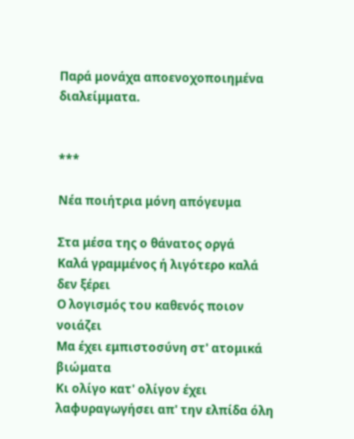Παρά μονάχα αποενοχοποιημένα διαλείμματα.


***

Νέα ποιήτρια μόνη απόγευμα

Στα μέσα της ο θάνατος οργά
Καλά γραμμένος ή λιγότερο καλά δεν ξέρει
Ο λογισμός του καθενός ποιον νοιάζει
Μα έχει εμπιστοσύνη στ' ατομικά βιώματα
Κι ολίγο κατ' ολίγον έχει λαφυραγωγήσει απ' την ελπίδα όλη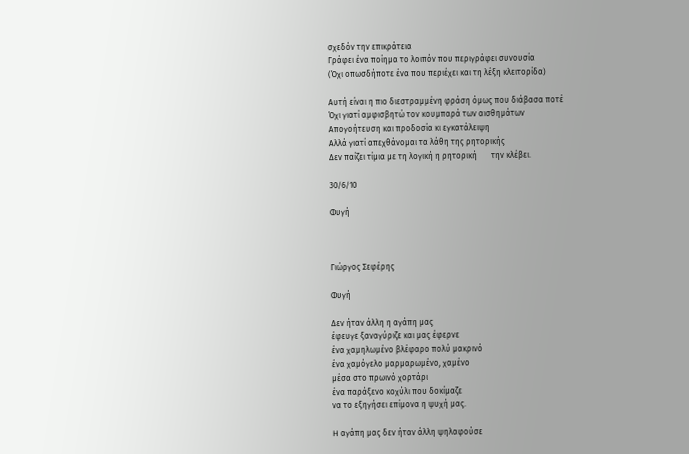σχεδόν την επικράτεια
Γράφει ένα ποίημα το λοιπόν που περιγράφει συνουσία
(Όχι οπωσδήποτε ένα που περιέχει και τη λέξη κλειτορίδα)

Αυτή είναι η πιο διεστραμμένη φράση όμως που διάβασα ποτέ
Όχι γιατί αμφισβητώ τον κουμπαρά των αισθημάτων
Απογοήτευση και προδοσία κι εγκατάλειψη
Αλλά γιατί απεχθάνομαι τα λάθη της ρητορικής
Δεν παίζει τίμια με τη λογική η ρητορική       την κλέβει.

30/6/10

Φυγή



Γιώργος Σεφέρης

Φυγή

Δεν ήταν άλλη η αγάπη μας
έφευγε ξαναγύριζε και μας έφερνε
ένα χαμηλωμένο βλέφαρο πολύ μακρινό
ένα χαμόγελο μαρμαρωμένο, χαμένο
μέσα στο πρωινό χορτάρι
ένα παράξενο κοχύλι που δοκίμαζε
να το εξηγήσει επίμονα η ψυχή μας.

H αγάπη μας δεν ήταν άλλη ψηλαφούσε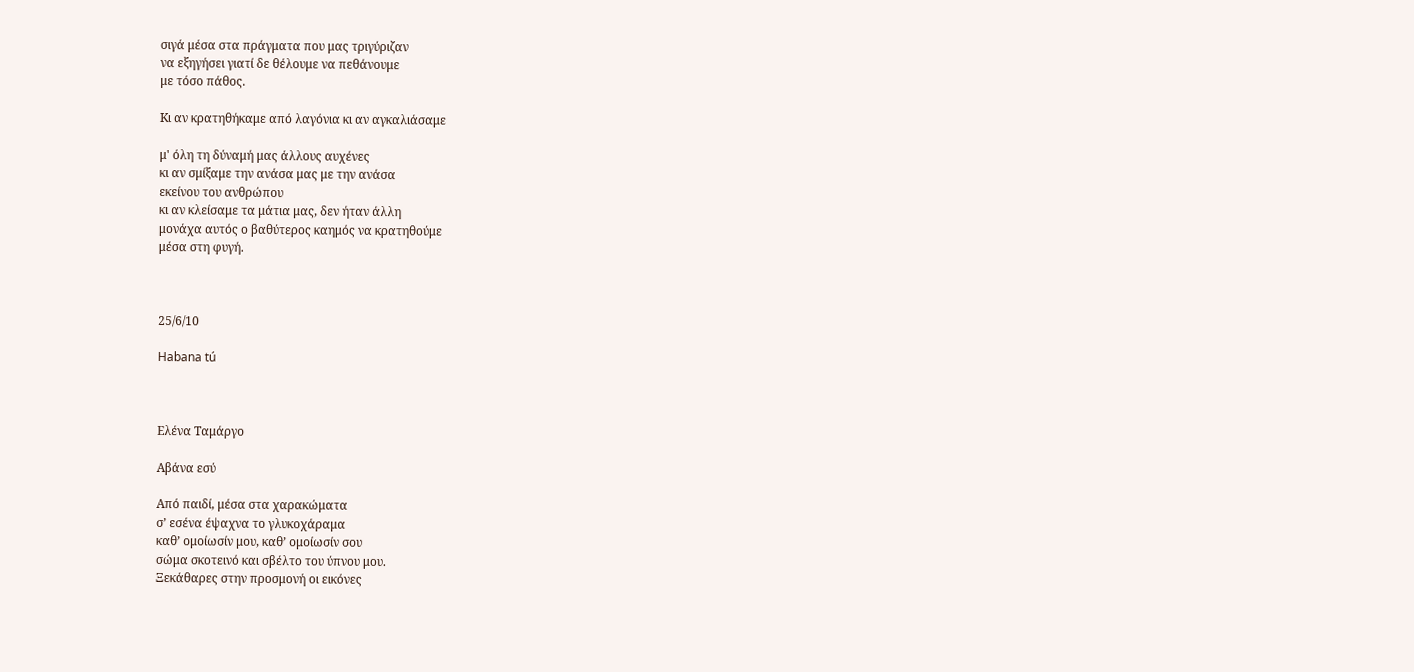σιγά μέσα στα πράγματα που μας τριγύριζαν
να εξηγήσει γιατί δε θέλουμε να πεθάνουμε
με τόσο πάθος.

Kι αν κρατηθήκαμε από λαγόνια κι αν αγκαλιάσαμε

μ' όλη τη δύναμή μας άλλους αυχένες
κι αν σμίξαμε την ανάσα μας με την ανάσα
εκείνου του ανθρώπου
κι αν κλείσαμε τα μάτια μας, δεν ήταν άλλη
μονάχα αυτός ο βαθύτερος καημός να κρατηθούμε
μέσα στη φυγή.



25/6/10

Habana tú



Ελένα Ταμάργο

Αβάνα εσύ

Από παιδί, μέσα στα χαρακώματα
σ’ εσένα έψαχνα το γλυκοχάραμα
καθ’ ομοίωσίν μου, καθ’ ομοίωσίν σου
σώμα σκοτεινό και σβέλτο του ύπνου μου.
Ξεκάθαρες στην προσμονή οι εικόνες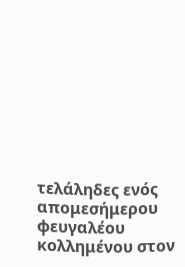τελάληδες ενός απομεσήμερου φευγαλέου
κολλημένου στον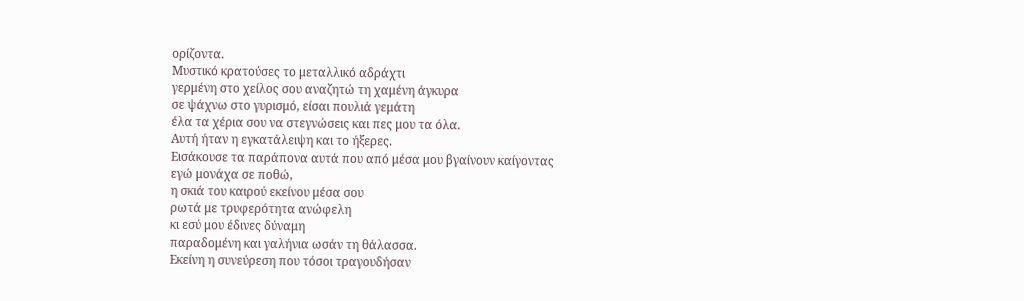ορίζοντα.
Μυστικό κρατούσες το μεταλλικό αδράχτι
γερμένη στο χείλος σου αναζητώ τη χαμένη άγκυρα
σε ψάχνω στο γυρισμό, είσαι πουλιά γεμάτη
έλα τα χέρια σου να στεγνώσεις και πες μου τα όλα.
Αυτή ήταν η εγκατάλειψη και το ήξερες.
Εισάκουσε τα παράπονα αυτά που από μέσα μου βγαίνουν καίγοντας
εγώ μονάχα σε ποθώ,
η σκιά του καιρού εκείνου μέσα σου
ρωτά με τρυφερότητα ανώφελη
κι εσύ μου έδινες δύναμη
παραδομένη και γαλήνια ωσάν τη θάλασσα.
Εκείνη η συνεύρεση που τόσοι τραγουδήσαν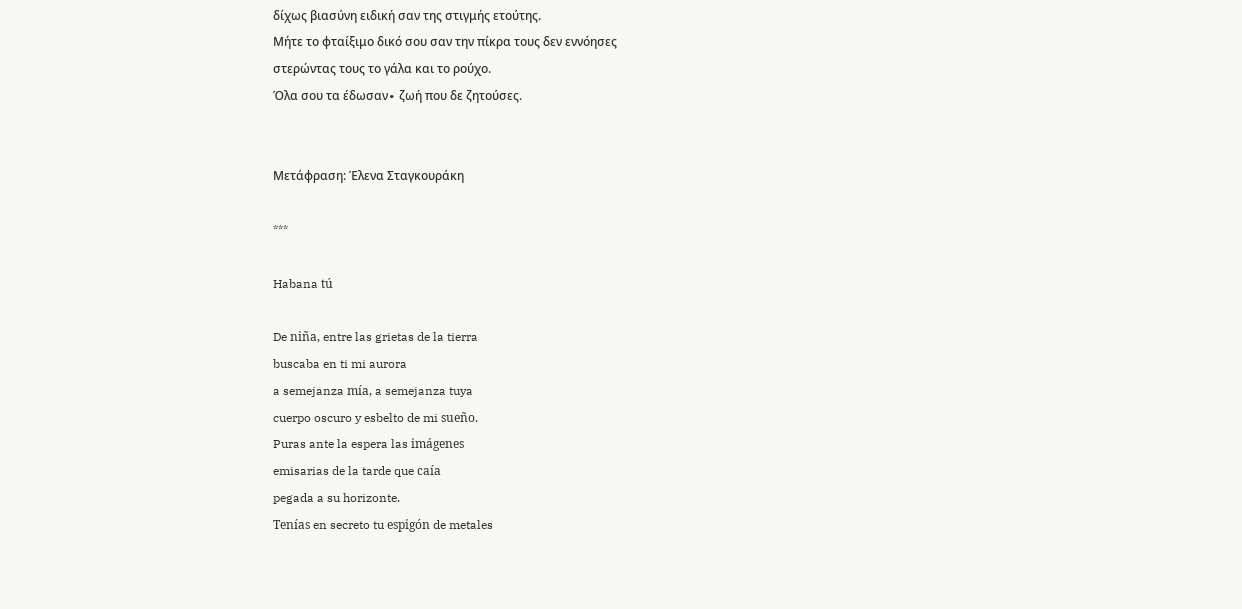δίχως βιασύνη ειδική σαν της στιγμής ετούτης.
Μήτε το φταίξιμο δικό σου σαν την πίκρα τους δεν εννόησες
στερώντας τους το γάλα και το ρούχο.
Όλα σου τα έδωσαν∙ ζωή που δε ζητούσες.


Μετάφραση: Έλενα Σταγκουράκη

***

Habana tú

De niña, entre las grietas de la tierra
buscaba en ti mi aurora
a semejanza mía, a semejanza tuya
cuerpo oscuro y esbelto de mi sueño.
Puras ante la espera las imágenes
emisarias de la tarde que caía
pegada a su horizonte.
Tenías en secreto tu espigón de metales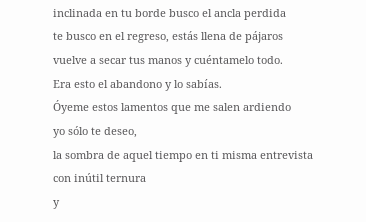inclinada en tu borde busco el ancla perdida
te busco en el regreso, estás llena de pájaros
vuelve a secar tus manos y cuéntamelo todo.
Era esto el abandono y lo sabías.
Óyeme estos lamentos que me salen ardiendo
yo sólo te deseo,
la sombra de aquel tiempo en ti misma entrevista
con inútil ternura
y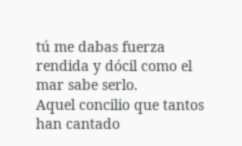tú me dabas fuerza
rendida y dócil como el mar sabe serlo.
Aquel concilio que tantos han cantado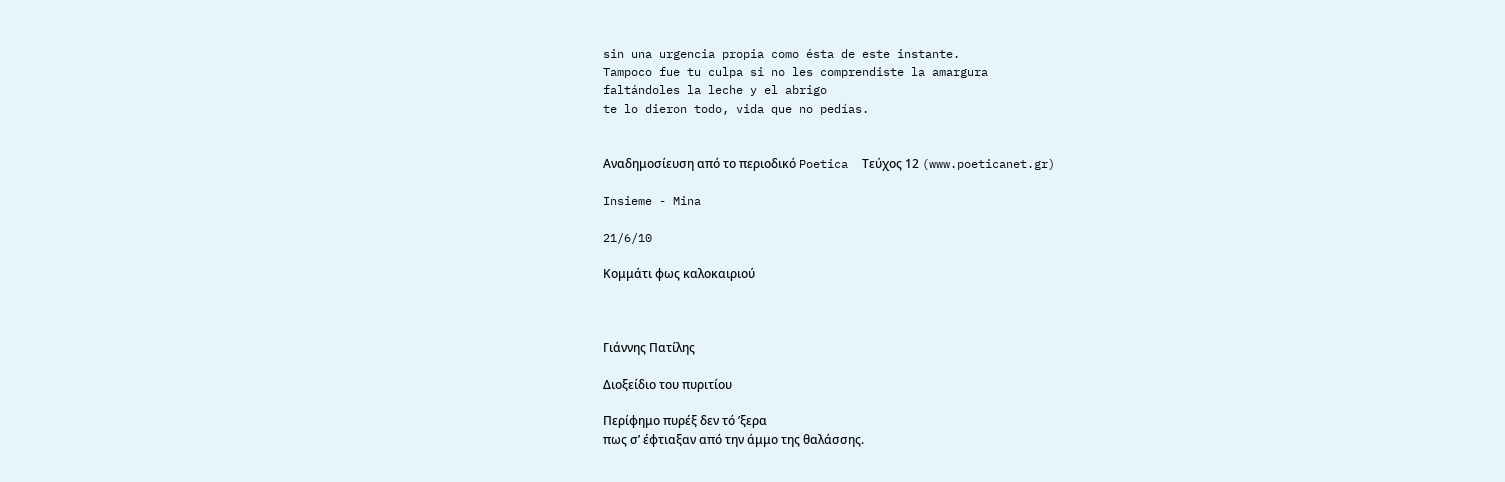sin una urgencia propia como ésta de este instante.
Tampoco fue tu culpa si no les comprendiste la amargura
faltándoles la leche y el abrigo
te lo dieron todo, vida que no pedías.


Αναδημοσίευση από το περιοδικό Poetica  Τεύχος 12 (www.poeticanet.gr)

Insieme - Mina

21/6/10

Κομμάτι φως καλοκαιριού



Γιάννης Πατίλης

Διοξείδιο του πυριτίου

Περίφημο πυρέξ δεν τό ’ξερα
πως σ’ έφτιαξαν από την άμμο της θαλάσσης.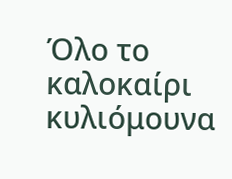Όλο το καλοκαίρι κυλιόμουνα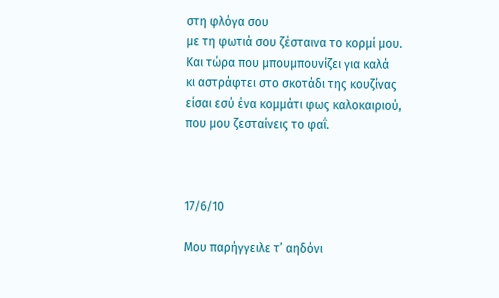στη φλόγα σου
με τη φωτιά σου ζέσταινα το κορμί μου.
Και τώρα που μπουμπουνίζει για καλά
κι αστράφτει στο σκοτάδι της κουζίνας
είσαι εσύ ένα κομμάτι φως καλοκαιριού,
που μου ζεσταίνεις το φαΐ.



17/6/10

Μου παρήγγειλε τ’ αηδόνι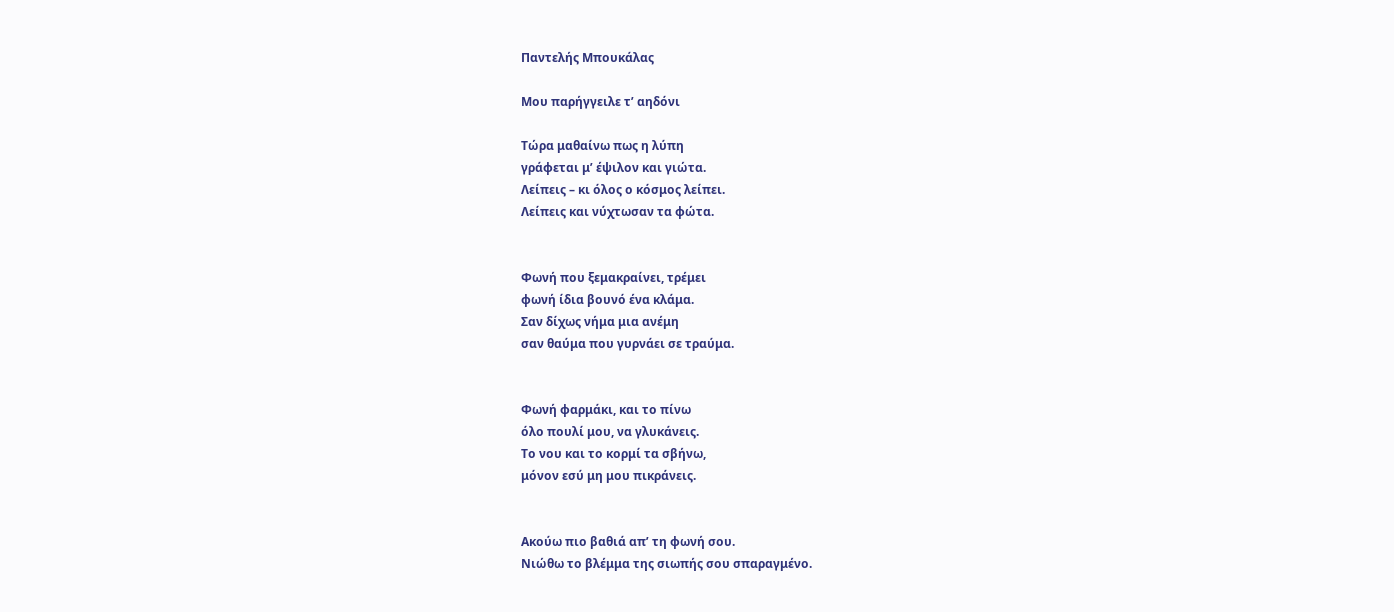Παντελής Μπουκάλας

Μου παρήγγειλε τ’ αηδόνι

Τώρα μαθαίνω πως η λύπη
γράφεται μ’ έψιλον και γιώτα.
Λείπεις – κι όλος ο κόσμος λείπει.
Λείπεις και νύχτωσαν τα φώτα.


Φωνή που ξεμακραίνει, τρέμει
φωνή ίδια βουνό ένα κλάμα.
Σαν δίχως νήμα μια ανέμη
σαν θαύμα που γυρνάει σε τραύμα.


Φωνή φαρμάκι, και το πίνω
όλο πουλί μου, να γλυκάνεις.
Το νου και το κορμί τα σβήνω,
μόνον εσύ μη μου πικράνεις.


Ακούω πιο βαθιά απ’ τη φωνή σου.
Νιώθω το βλέμμα της σιωπής σου σπαραγμένο.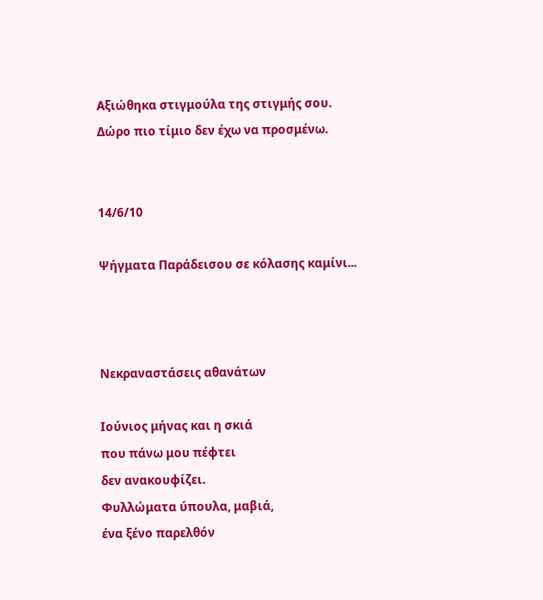Αξιώθηκα στιγμούλα της στιγμής σου.
Δώρο πιο τίμιο δεν έχω να προσμένω.


14/6/10

Ψήγματα Παράδεισου σε κόλασης καμίνι...



Νεκραναστάσεις αθανάτων

Ιούνιος μήνας και η σκιά
που πάνω μου πέφτει
δεν ανακουφίζει.
Φυλλώματα ύπουλα, μαβιά,
ένα ξένο παρελθόν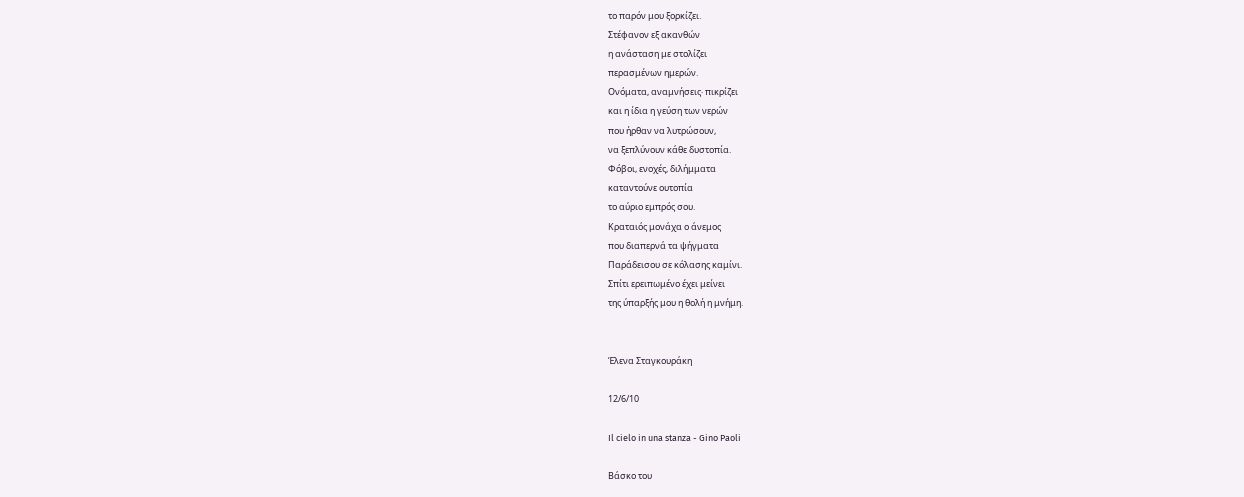το παρόν μου ξορκίζει.
Στέφανον εξ ακανθών
η ανάσταση με στολίζει
περασμένων ημερών.
Ονόματα, αναμνήσεις∙ πικρίζει
και η ίδια η γεύση των νερών
που ήρθαν να λυτρώσουν,
να ξεπλύνουν κάθε δυστοπία.
Φόβοι, ενοχές, διλήμματα
καταντούνε ουτοπία
το αύριο εμπρός σου.
Κραταιός μονάχα ο άνεμος
που διαπερνά τα ψήγματα
Παράδεισου σε κόλασης καμίνι.
Σπίτι ερειπωμένο έχει μείνει
της ύπαρξής μου η θολή η μνήμη.


Έλενα Σταγκουράκη

12/6/10

Il cielo in una stanza - Gino Paoli

Βάσκο του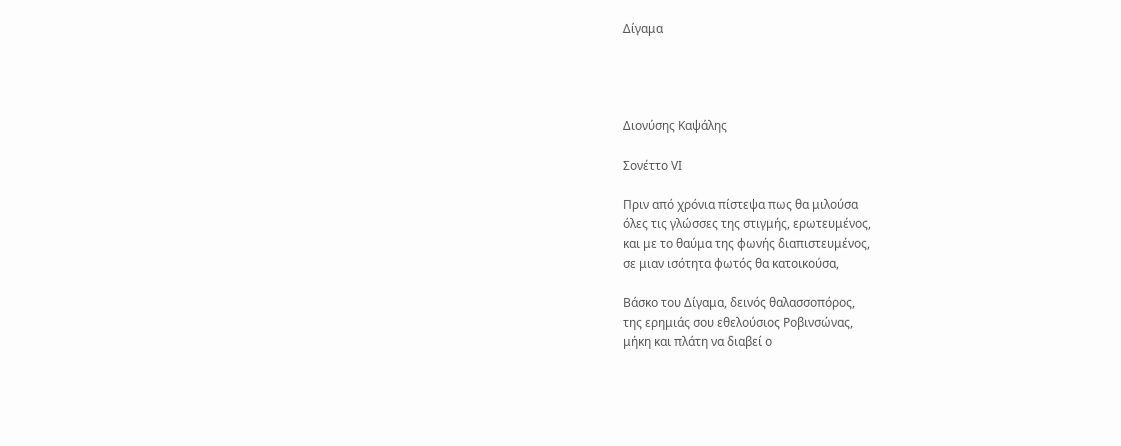Δίγαμα




Διονύσης Καψάλης

Σονέττο VI

Πριν από χρόνια πίστεψα πως θα μιλούσα
όλες τις γλώσσες της στιγμής, ερωτευμένος,
και με το θαύμα της φωνής διαπιστευμένος,
σε μιαν ισότητα φωτός θα κατοικούσα,

Βάσκο του Δίγαμα, δεινός θαλασσοπόρος,
της ερημιάς σου εθελούσιος Ροβινσώνας,
μήκη και πλάτη να διαβεί ο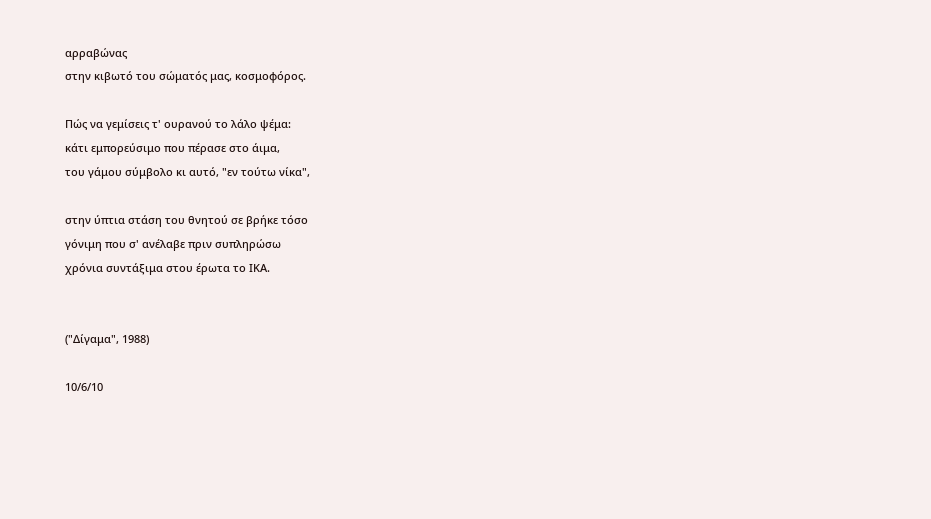αρραβώνας
στην κιβωτό του σώματός μας, κοσμοφόρος.

Πώς να γεμίσεις τ' ουρανού το λάλο ψέμα:
κάτι εμπορεύσιμο που πέρασε στο άιμα,
του γάμου σύμβολο κι αυτό, "εν τούτω νίκα",

στην ύπτια στάση του θνητού σε βρήκε τόσο
γόνιμη που σ' ανέλαβε πριν συπληρώσω
χρόνια συντάξιμα στου έρωτα το ΙΚΑ.


("Δίγαμα", 1988)

10/6/10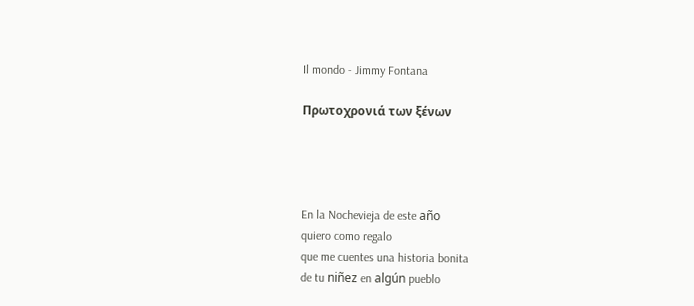Il mondo - Jimmy Fontana

Πρωτοχρονιά των ξένων




En la Nochevieja de este año
quiero como regalo
que me cuentes una historia bonita
de tu niñez en algún pueblo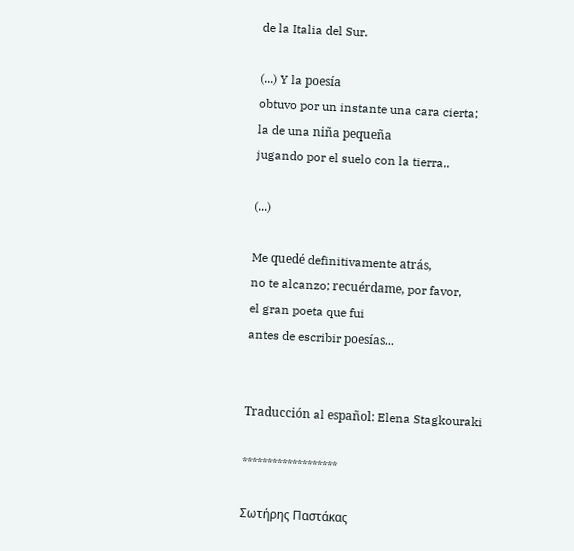de la Italia del Sur.

(...) Y la poesía
obtuvo por un instante una cara cierta;
la de una niña pequeña
jugando por el suelo con la tierra..

(...)

Me quedé definitivamente atrás,
no te alcanzo; recuérdame, por favor,
el gran poeta que fui
antes de escribir poesías...


Traducción al español: Elena Stagkouraki

*******************

Σωτήρης Παστάκας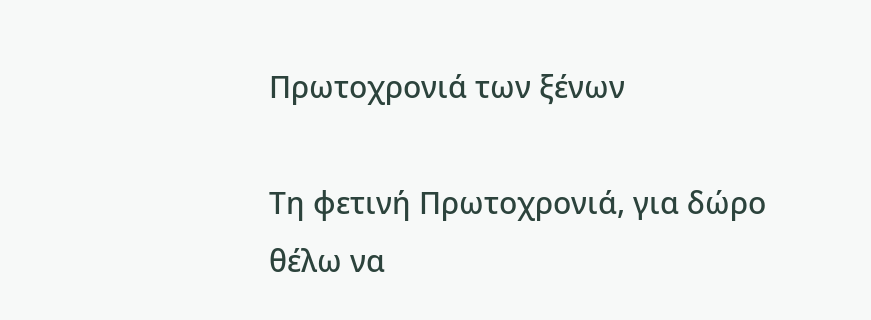Πρωτοχρονιά των ξένων

Τη φετινή Πρωτοχρονιά, για δώρο
θέλω να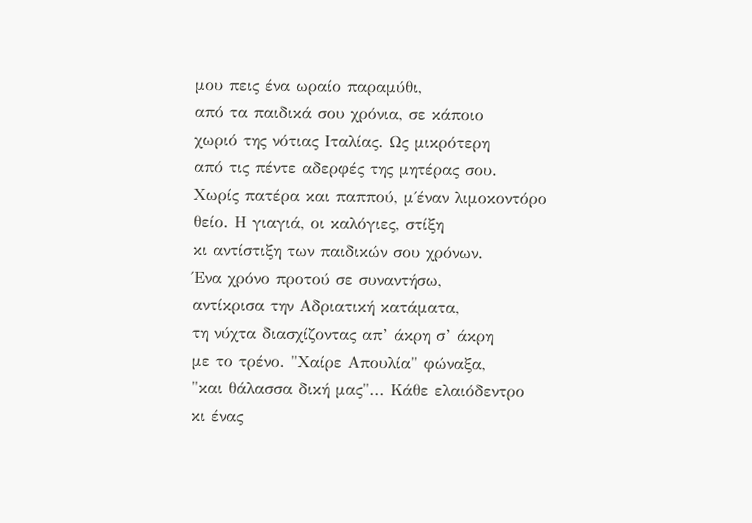μου πεις ένα ωραίο παραμύθι,
από τα παιδικά σου χρόνια, σε κάποιο
χωριό της νότιας Ιταλίας. Ως μικρότερη
από τις πέντε αδερφές της μητέρας σου.
Χωρίς πατέρα και παππού, μ΄έναν λιμοκοντόρο
θείο. Η γιαγιά, οι καλόγιες, στίξη
κι αντίστιξη των παιδικών σου χρόνων.
Ένα χρόνο προτού σε συναντήσω,
αντίκρισα την Αδριατική κατάματα,
τη νύχτα διασχίζοντας απ’ άκρη σ’ άκρη
με το τρένο. "Χαίρε Απουλία" φώναξα,
"και θάλασσα δική μας"... Κάθε ελαιόδεντρο
κι ένας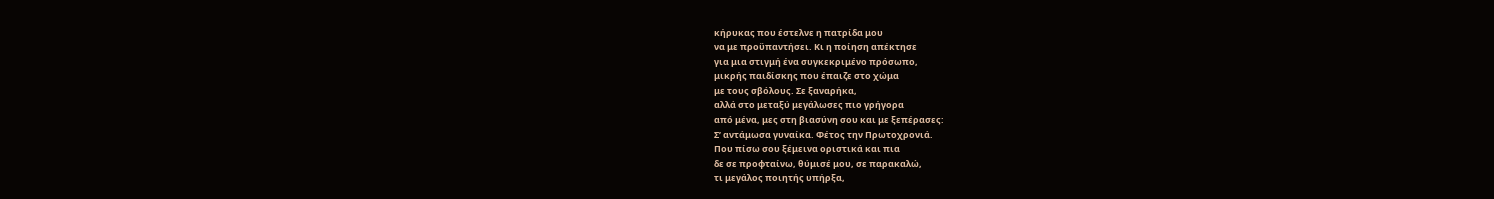κήρυκας που έστελνε η πατρίδα μου
να με προϋπαντήσει. Κι η ποίηση απέκτησε
για μια στιγμή ένα συγκεκριμένο πρόσωπο,
μικρής παιδίσκης που έπαιζε στο χώμα
με τους σβόλους. Σε ξαναρήκα,
αλλά στο μεταξύ μεγάλωσες πιο γρήγορα
από μένα, μες στη βιασύνη σου και με ξεπέρασες:
Σ’ αντάμωσα γυναίκα. Φέτος την Πρωτοχρονιά.
Που πίσω σου ξέμεινα οριστικά και πια
δε σε προφταίνω, θύμισέ μου, σε παρακαλώ,
τι μεγάλος ποιητής υπήρξα,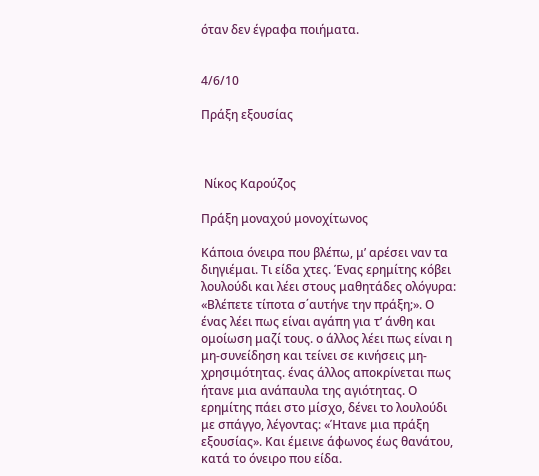όταν δεν έγραφα ποιήματα.


4/6/10

Πράξη εξουσίας



 Νίκος Καρούζος

Πράξη μοναχού μονοχίτωνος

Κάποια όνειρα που βλέπω, μ’ αρέσει ναν τα διηγιέμαι. Τι είδα χτες. Ένας ερημίτης κόβει λουλούδι και λέει στους μαθητάδες ολόγυρα: «Βλέπετε τίποτα σ΄αυτήνε την πράξη;». Ο ένας λέει πως είναι αγάπη για τ’ άνθη και ομοίωση μαζί τους. ο άλλος λέει πως είναι η μη-συνείδηση και τείνει σε κινήσεις μη-χρησιμότητας. ένας άλλος αποκρίνεται πως ήτανε μια ανάπαυλα της αγιότητας. Ο ερημίτης πάει στο μίσχο, δένει το λουλούδι με σπάγγο, λέγοντας: «Ήτανε μια πράξη εξουσίας». Και έμεινε άφωνος έως θανάτου, κατά το όνειρο που είδα.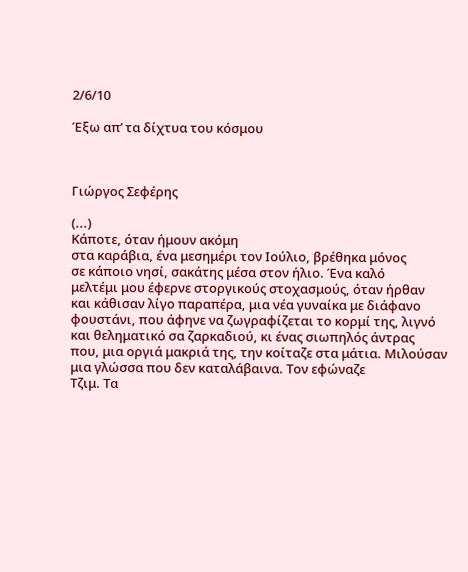2/6/10

Έξω απ’ τα δίχτυα του κόσμου



Γιώργος Σεφέρης

(...)
Κάποτε, όταν ήμουν ακόμη
στα καράβια, ένα μεσημέρι τον Ιούλιο, βρέθηκα μόνος
σε κάποιο νησί, σακάτης μέσα στον ήλιο. Ένα καλό
μελτέμι μου έφερνε στοργικούς στοχασμούς, όταν ήρθαν
και κάθισαν λίγο παραπέρα, μια νέα γυναίκα με διάφανο
φουστάνι, που άφηνε να ζωγραφίζεται το κορμί της, λιγνό
και θεληματικό σα ζαρκαδιού, κι ένας σιωπηλός άντρας
που, μια οργιά μακριά της, την κοίταζε στα μάτια. Μιλούσαν
μια γλώσσα που δεν καταλάβαινα. Τον εφώναζε
Τζιμ. Τα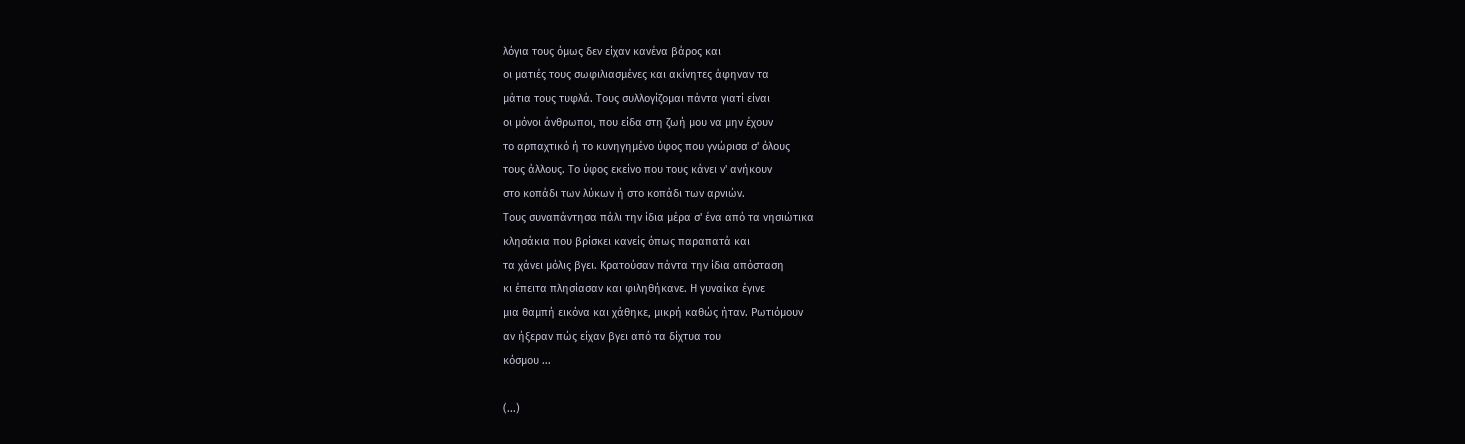λόγια τους όμως δεν είχαν κανένα βάρος και
οι ματιές τους σωφιλιασμένες και ακίνητες άφηναν τα
μάτια τους τυφλά. Τους συλλογίζομαι πάντα γιατί είναι
οι μόνοι άνθρωποι, που είδα στη ζωή μου να μην έχουν
το αρπαχτικό ή το κυνηγημένο ύφος που γνώρισα σ' όλους
τους άλλους. Το ύφος εκείνο που τους κάνει ν' ανήκουν
στο κοπάδι των λύκων ή στο κοπάδι των αρνιών.
Τους συναπάντησα πάλι την ίδια μέρα σ' ένα από τα νησιώτικα
κλησάκια που βρίσκει κανείς όπως παραπατά και
τα χάνει μόλις βγει. Κρατούσαν πάντα την ίδια απόσταση
κι έπειτα πλησίασαν και φιληθήκανε. Η γυναίκα έγινε
μια θαμπή εικόνα και χάθηκε, μικρή καθώς ήταν. Ρωτιόμουν
αν ήξεραν πώς είχαν βγει από τα δίχτυα του
κόσμου ...

(...)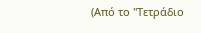(Από το "Τετράδιο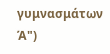γυμνασμάτων Ά")